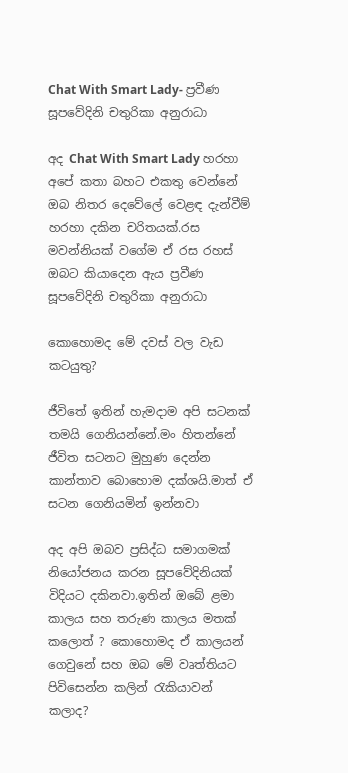Chat With Smart Lady- ප්‍රවීණ සූපවේදිනි චතුරිකා අනුරාධා

අද Chat With Smart Lady හරහා අපේ කතා බහට එකතු වෙන්නේ ඔබ නිතර දෙවේලේ වෙළඳ දැන්වීම් හරහා දකින චරිතයක්.රස මවන්නියක් වගේම ඒ රස රහස් ඔබට කියාදෙන ඇය ප්‍රවීණ සූපවේදිනි චතුරිකා අනුරාධා

කොහොමද මේ දවස් වල වැඩ කටයුතු?

ජීවිතේ ඉතින් හැමදාම අපි සටනක් තමයි ගෙනියන්නේ.මං හිතන්නේ ජීවිත සටනට මුහුණ දෙන්න කාන්තාව බොහොම දක්ශයි.මාත් ඒ සටන ගෙනියමින් ඉන්නවා

අද අපි ඔබව ප්‍රසිද්ධ සමාගමක් නියෝජනය කරන සූපවේදිනියක් විදියට දකිනවා.ඉතින් ඔබේ ළමා කාලය සහ තරුණ කාලය මතක් කලොත් ? කොහොමද ඒ කාලයන් ගෙවුනේ සහ ඔබ මේ වෘත්තියට පිවිසෙන්න කලින් රැකියාවන් කලාද?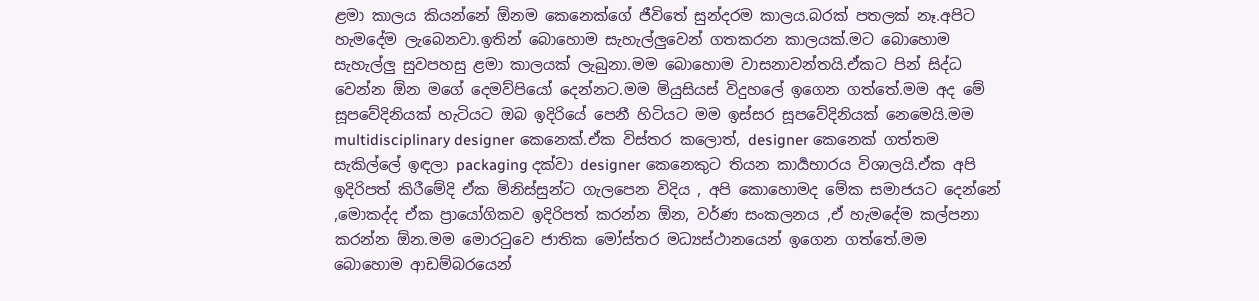ළමා කාලය කියන්නේ ඕනම කෙනෙක්ගේ ජීවිතේ සුන්දරම කාලය.බරක් පතලක් නෑ.අපිට හැමදේම ලැබෙනවා.ඉතින් බොහොම සැහැල්ලුවෙන් ගතකරන කාලයක්.මට බොහොම සැහැල්ලු සුවපහසු ළමා කාලයක් ලැබුනා.මම බොහොම වාසනාවන්තයි.ඒකට පින් සිද්ධ වෙන්න ඕන මගේ දෙමව්පියෝ දෙන්නට.මම මියුසියස් විදුහලේ ඉගෙන ගත්තේ.මම අද මේ සූපවේදිනියක් හැටියට ඔබ ඉදිරියේ පෙනී හිටියට මම ඉස්සර සූපවේදිනියක් නෙමෙයි.මම multidisciplinary designer කෙනෙක්.ඒක විස්තර කලොත්, designer කෙනෙක් ගත්තම සැකිල්ලේ ඉඳලා packaging දක්වා designer කෙනෙකුට තියන කාර්‍යභාරය විශාලයි.ඒක අපි ඉදිරිපත් කිරීමේදි ඒක මිනිස්සුන්ට ගැලපෙන විදිය , අපි කොහොමද මේක සමාජයට දෙන්නේ ,මොකද්ද ඒක ප්‍රායෝගිකව ඉදිරිපත් කරන්න ඕන, වර්ණ සංකලනය ,ඒ හැමදේම කල්පනා කරන්න ඕන.මම මොරටුවෙ ජාතික මෝස්තර මධ්‍යස්ථානයෙන් ඉගෙන ගත්තේ.මම බොහොම ආඩම්බරයෙන්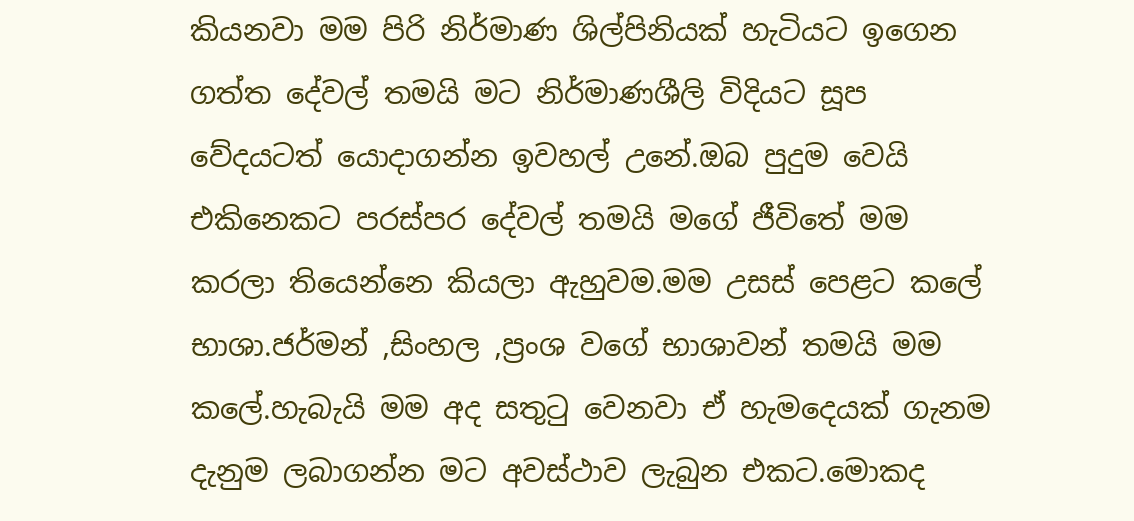කියනවා මම පිරි නිර්මාණ ශිල්පිනියක් හැටියට ඉගෙන ගත්‍ත දේවල් තමයි මට නිර්මාණශීලි විදියට සූප වේදයටත් යොදාගන්න ඉවහල් උනේ.ඔබ පුදුම වෙයි එකිනෙකට පරස්පර දේවල් තමයි මගේ ජීවිතේ මම කරලා තියෙන්නෙ කියලා ඇහුවම.මම උසස් පෙළට කලේ භාශා.ජර්මන් ,සිංහල ,ප්‍රංශ වගේ භාශාවන් තමයි මම කලේ.හැබැයි මම අද සතුටු වෙනවා ඒ හැමදෙයක් ගැනම දැනුම ලබාගන්න මට අවස්ථාව ලැබුන එකට.මොකද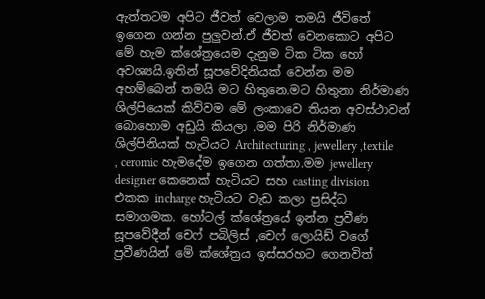ඇත්තටම අපිට ජීවත් වෙලාම තමයි ජීවිතේ ඉගෙන ගන්න පුලුවන්.ඒ ජීවත් වෙනකොට අපිට මේ හැම ක්ශේත්‍රයෙම දැනුම ටික ටික හෝ අවශ්‍යයි.ඉතින් සූපවේදිනියක් වෙන්න මම අහම්බෙන් තමයි මට හිතුනෙ.මට හිතුනා නිර්මාණ ශිල්පියෙක් කිව්වම මේ ලංකාවෙ තියන අවස්ථාවන් බොහොම අඩුයි කියලා .මම පිරි නිර්මාණ ශිල්පිනියක් හැටියට Architecturing , jewellery ,textile , ceromic හැමදේම ඉගෙන ගත්තා.මම jewellery designer කෙනෙක් හැටියට සහ casting division එකක incharge හැටියට වැඩ කලා ප්‍රසිද්ධ සමාගමක. හෝටල් ක්ශේත්‍රයේ ඉන්න ප්‍රවීණ සූපවේදීන් චෙෆ් පබිලිස් ,චෙෆ් ලොයිඩ් වගේ ප්‍රවීණයින් මේ ක්ශේත්‍රය ඉස්සරහට ගෙනවිත්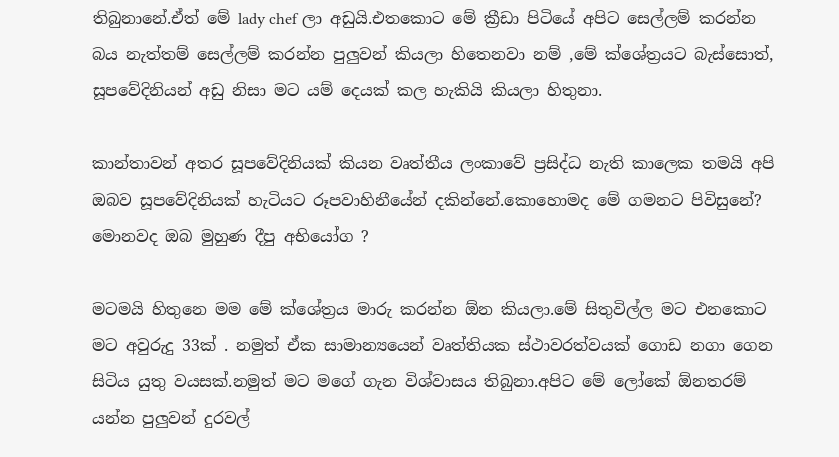තිබුනානේ.ඒත් මේ lady chef ලා අඩුයි.එතකොට මේ ක්‍රීඩා පිටියේ අපිට සෙල්ලම් කරන්න බය නැත්තම් සෙල්ලම් කරන්න පුලුවන් කියලා හිතෙනවා නම් ,මේ ක්ශේත්‍රයට බැස්සොත්, සූපවේදිනියන් අඩු නිසා මට යම් දෙයක් කල හැකියි කියලා හිතුනා.

කාන්තාවන් අතර සූපවේදිනියක් කියන වෘත්තීය ලංකාවේ ප්‍රසිද්ධ නැති කාලෙක තමයි අපි ඔබව සූපවේදිනියක් හැටියට රූපවාහිනීයේන් දකින්නේ.කොහොමද මේ ගමනට පිවිසුනේ? මොනවද ඔබ මුහුණ දීපු අභියෝග ?

මටමයි හිතුනෙ මම මේ ක්ශේත්‍රය මාරු කරන්න ඕන කියලා.මේ සිතුවිල්ල මට එනකොට මට අවුරුදු 33ක් . නමුත් ඒක සාමාන්‍යයෙන් වෘත්තියක ස්ථාවරත්වයක් ගොඩ නගා ගෙන සිටිය යුතු වයසක්.නමුත් මට මගේ ගැන විශ්වාසය තිබුනා.අපිට මේ ලෝකේ ඕනතරම් යන්න පුලුවන් දුරවල්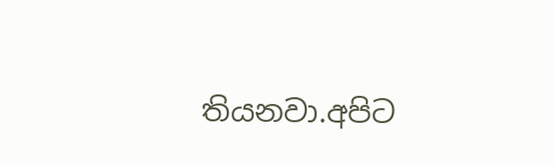තියනවා.අපිට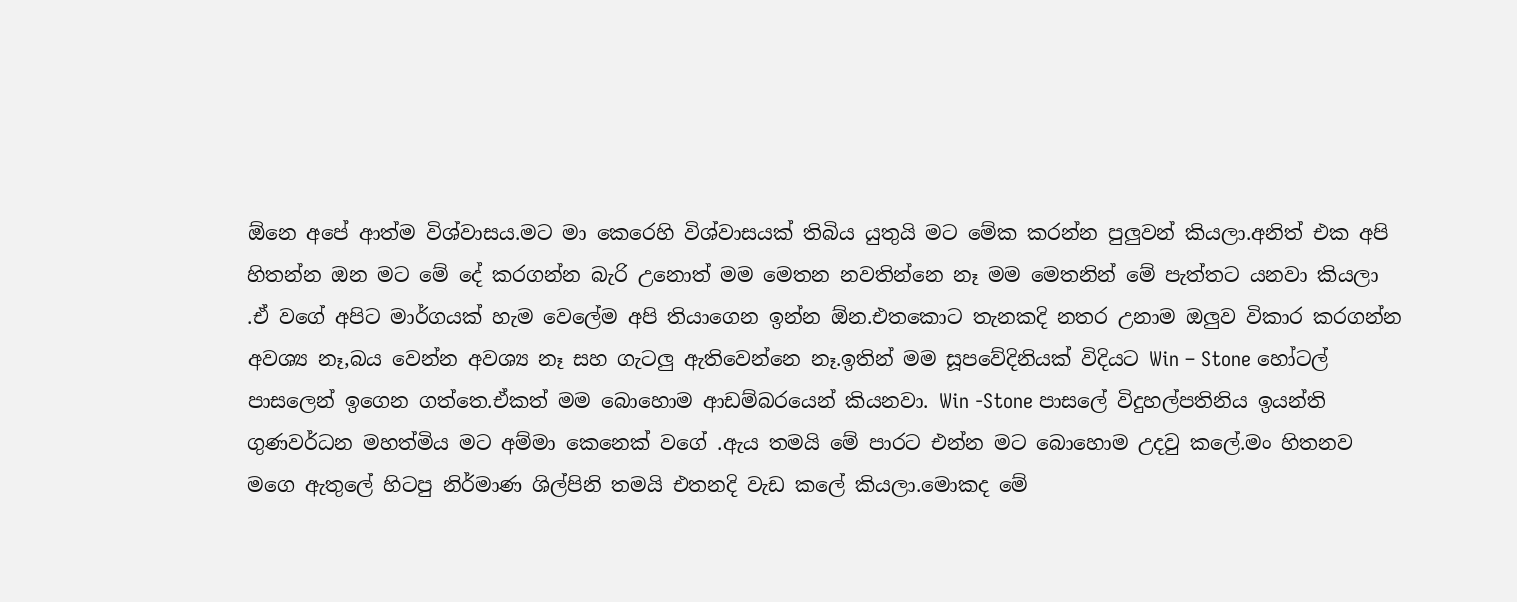ඕනෙ අපේ ආත්ම විශ්වාසය.මට මා කෙරෙහි විශ්වාසයක් තිබිය යුතුයි මට මේක කරන්න පුලුවන් කියලා.අනිත් එක අපි හිතන්න ඔන මට මේ දේ කරගන්න බැරි උනොත් මම මෙතන නවතින්නෙ නෑ මම මෙතනින් මේ පැත්තට යනවා කියලා .ඒ වගේ අපිට මාර්ගයක් හැම වෙලේම අපි තියාගෙන ඉන්න ඕන.එතකොට තැනකදි නතර උනාම ඔලුව විකාර කරගන්න අවශ්‍ය නෑ,බය වෙන්න අවශ්‍ය නෑ සහ ගැටලු ඇතිවෙන්නෙ නෑ.ඉතින් මම සූපවේදිනියක් විදියට Win – Stone හෝටල් පාසලෙන් ඉගෙන ගත්තෙ.ඒකත් මම බොහොම ආඩම්බරයෙන් කියනවා. Win -Stone පාසලේ විදුහල්පතිනිය ඉයන්ති ගුණවර්ධන මහත්මිය මට අම්මා කෙනෙක් වගේ .ඇය තමයි මේ පාරට එන්න මට බොහොම උදවු කලේ.මං හිතනව මගෙ ඇතුලේ හිටපු නිර්මාණ ශිල්පිනි තමයි එතනදි වැඩ කලේ කියලා.මොකද මේ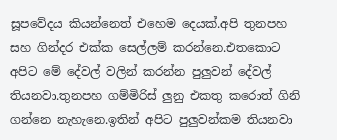සූපවේදය කියන්නෙත් එහෙම දෙයක්.අපි තුනපහ සහ ගින්දර එක්ක සෙල්ලම් කරන්නෙ.එතකොට අපිට මේ දේවල් වලින් කරන්න පුලුවන් දේවල් තියනවා.තුනපහ ගම්මිරිස් ලුනු එකතු කරොත් ගිනි ගන්නෙ නැහැනෙ.ඉතින් අපිට පුලුවන්කම තියනවා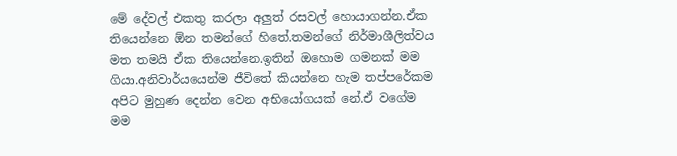මේ දේවල් එකතු කරලා අලුත් රසවල් හොයාගන්න.ඒක තියෙන්නෙ ඕන තමන්ගේ හිතේ.තමන්ගේ නිර්මාශීලිත්වය මත තමයි ඒක තියෙන්නෙ.ඉතින් ඔහොම ගමනක් මම ගියා.අනිවාර්යයෙන්ම ජීවිතේ කියන්නෙ හැම තප්පරේකම අපිට මුහුණ දෙන්න වෙන අභියෝගයක් නේ.ඒ වගේම මම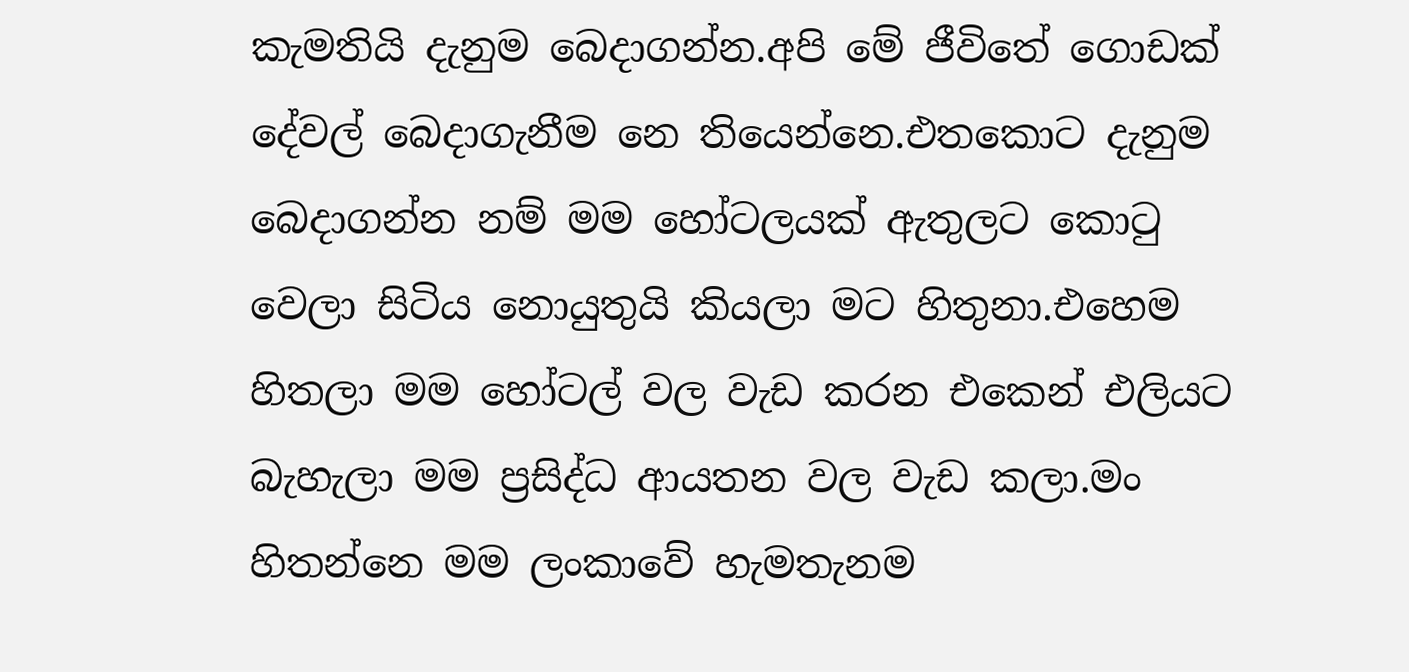කැමතියි දැනුම බෙදාගන්න.අපි මේ ජීවිතේ ගොඩක් දේවල් බෙදාගැනීම නෙ තියෙන්නෙ.එතකොට දැනුම බෙදාගන්න නම් මම හෝටලයක් ඇතුලට කොටු වෙලා සිටිය නොයුතුයි කියලා මට හිතුනා.එහෙම හිතලා මම හෝටල් වල වැඩ කරන එකෙන් එලියට බැහැලා මම ප්‍රසිද්ධ ආයතන වල වැඩ කලා.මං හිතන්නෙ මම ලංකාවේ හැමතැනම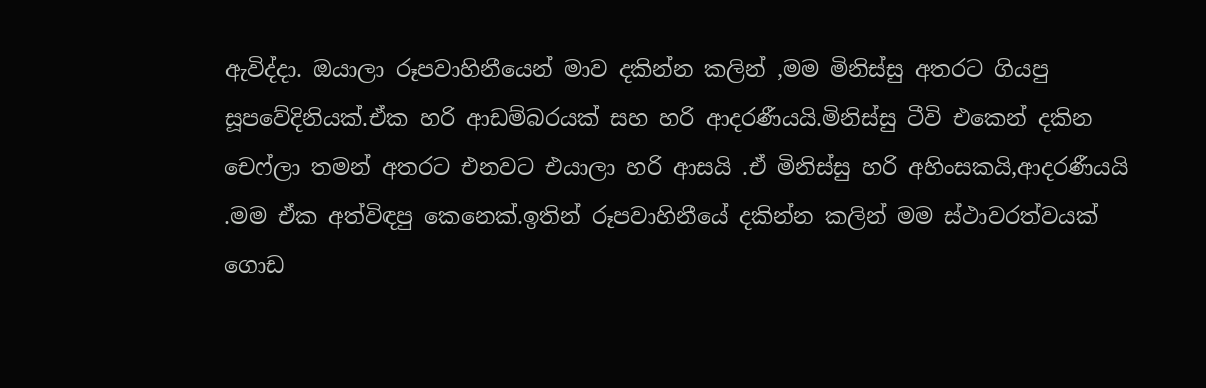ඇවිද්දා. ඔයාලා රූපවාහිනීයෙන් මාව දකින්න කලින් ,මම මිනිස්සු අතරට ගියපු සූපවේදිනියක්.ඒක හරි ආඩම්බරයක් සහ හරි ආදරණීයයි.මිනිස්සු ටීවි එකෙන් දකින චෙෆ්ලා තමන් අතරට එනවට එයාලා හරි ආසයි .ඒ මිනිස්සු හරි අහිංසකයි,ආදරණීයයි .මම ඒක අත්විඳපු කෙනෙක්.ඉතින් රූපවාහිනීයේ දකින්න කලින් මම ස්ථාවරත්වයක් ගොඩ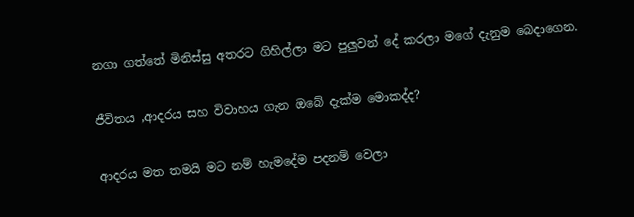නගා ගත්තේ මිනිස්සු අතරට ගිහිල්ලා මට පුලුවන් දේ කරලා මගේ දැනුම බෙදාගෙන.

ජීවිතය ,ආදරය සහ විවාහය ගැන ඔබේ දැක්ම මොකද්ද?

ආදරය මත තමයි මට නම් හැමදේම පදනම් වෙලා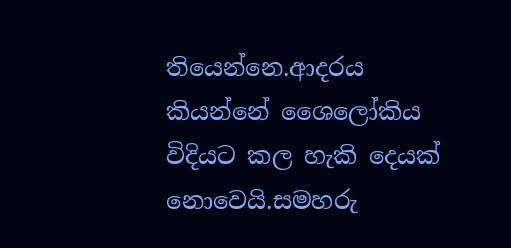තියෙන්නෙ.ආදරය කියන්නේ ශෛලෝකිය විදියට කල හැකි දෙයක් නොවෙයි.සමහරු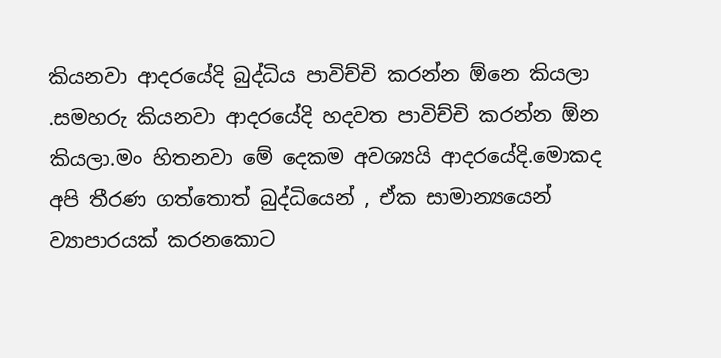කියනවා ආදරයේදි බුද්ධිය පාවිච්චි කරන්න ඕනෙ කියලා .සමහරු කියනවා ආදරයේදි හදවත පාවිච්චි කරන්න ඕන කියලා.මං හිතනවා මේ දෙකම අවශ්‍යයි ආදරයේදි.මොකද අපි තීරණ ගත්තොත් බුද්ධියෙන් , ඒක සාමාන්‍යයෙන් ව්‍යාපාරයක් කරනකොට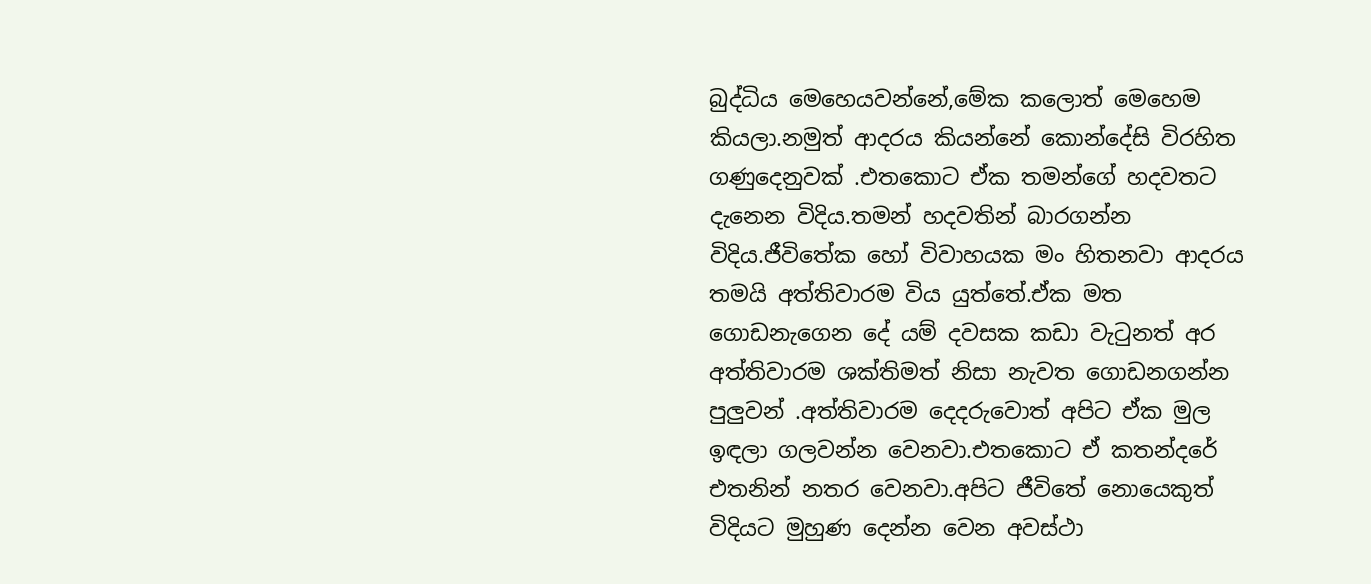බුද්ධිය මෙහෙයවන්නේ,මේක කලොත් මෙහෙම කියලා.නමුත් ආදරය කියන්නේ කොන්දේසි විරහිත ගණුදෙනුවක් .එතකොට ඒක තමන්ගේ හදවතට දැනෙන විදිය.තමන් හදවතින් බාරගන්න විදිය.ජීවිතේක හෝ විවාහයක මං හිතනවා ආදරය තමයි අත්තිවාරම විය යුත්තේ.ඒක මත ගොඩනැගෙන දේ යම් දවසක කඩා වැටුනත් අර අත්තිවාරම ශක්තිමත් නිසා නැවත ගොඩනගන්න පුලුවන් .අත්තිවාරම දෙදරුවොත් අපිට ඒක මුල ඉඳලා ගලවන්න වෙනවා.එතකොට ඒ කතන්දරේ එතනින් නතර වෙනවා.අපිට ජීවිතේ නොයෙකුත් විදියට මුහුණ දෙන්න වෙන අවස්ථා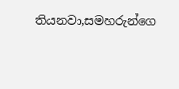තියනවා,සමහරුන්ගෙ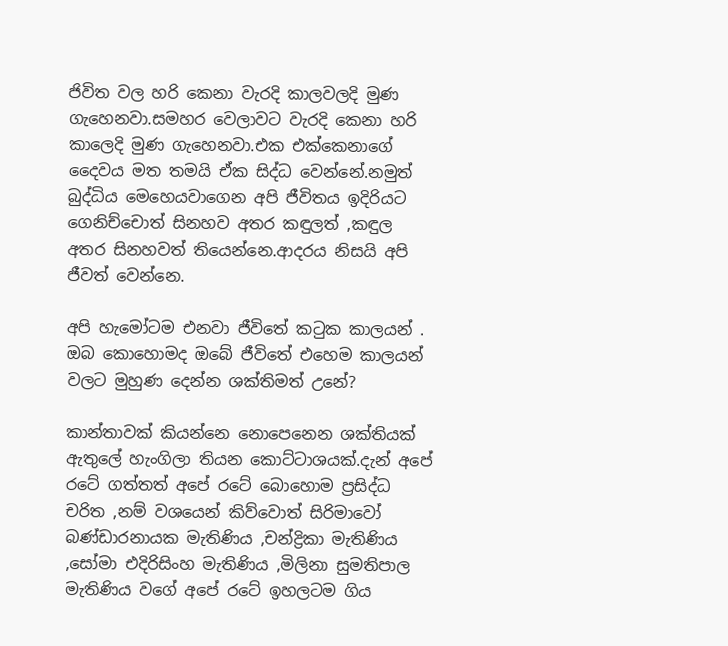ජිවිත වල හරි කෙනා වැරදි කාලවලදි මුණ ගැහෙනවා.සමහර වෙලාවට වැරදි කෙනා හරි කාලෙදි මුණ ගැහෙනවා.එක එක්කෙනාගේ දෛවය මත තමයි ඒක සිද්ධ වෙන්නේ.නමුත් බුද්ධිය මෙහෙයවාගෙන අපි ජීවිතය ඉදිරියට ගෙනිච්චොත් සිනහව අතර කඳුලත් ,කඳුල අතර සිනහවත් තියෙන්නෙ.ආදරය නිසයි අපි ජීවත් වෙන්නෙ.

අපි හැමෝටම එනවා ජීවිතේ කටුක කාලයන් . ඔබ කොහොමද ඔබේ ජීවිතේ එහෙම කාලයන් වලට මුහුණ දෙන්න ශක්තිමත් උනේ?

කාන්තාවක් කියන්නෙ නොපෙනෙන ශක්තියක් ඇතුලේ හැංගිලා තියන කොට්ටාශයක්.දැන් අපේ රටේ ගත්තත් අපේ රටේ බොහොම ප්‍රසිද්ධ චරිත ,නම් වශයෙන් කිව්වොත් සිරිමාවෝ බණ්ඩාරනායක මැතිණිය ,චන්ද්‍රිකා මැතිණිය ,සෝමා එදිරිසිංහ මැතිණිය ,මිලිනා සුමතිපාල මැතිණිය වගේ අපේ රටේ ඉහලටම ගිය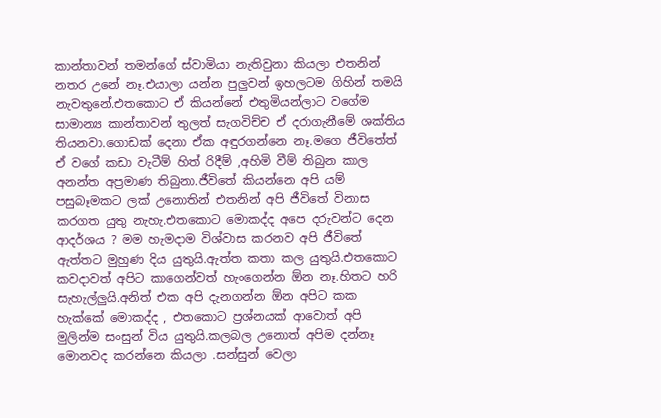කාන්තාවන් තමන්ගේ ස්වාමියා නැතිවුනා කියලා එතනින් නතර උනේ නෑ.එයාලා යන්න පුලුවන් ඉහලටම ගිහින් තමයි නැවතුනේ.එතකොට ඒ කියන්නේ එතුමියන්ලාට වගේම සාමාන්‍ය කාන්තාවන් තුලත් සැගවිච්ච ඒ දරාගැනීමේ ශක්තිය තියනවා.ගොඩක් දෙනා ඒක අඳුරගන්නෙ නෑ.මගෙ ජීවිතේත් ඒ වගේ කඩා වැටීම් හිත් රිදීම් ,අහිමි වීම් තිබුන කාල අනන්ත අප්‍රමාණ තිබුනා.ජීවිතේ කියන්නෙ අපි යම් පසුබෑමකට ලක් උනොතින් එතනින් අපි ජීවිතේ විනාස කරගත යුතු නැහැ.එතකොට මොකද්ද අපෙ දරුවන්ට දෙන ආදර්ශය ? මම හැමදාම විශ්වාස කරනව අපි ජීවිතේ ඇත්තට මුහුණ දිය යුතුයි.ඇත්ත කතා කල යුතුයි.එතකොට කවදාවත් අපිට කාගෙන්වත් හැංගෙන්න ඕන නෑ.හිතට හරි සැහැල්ලුයි.අනිත් එක අපි දැනගන්න ඕන අපිට කක හැක්කේ මොකද්ද , එතකොට ප්‍රශ්නයක් ආවොත් අපි මුලින්ම සංසුන් විය යුතුයි.කලබල උනොත් අපිම දන්නෑ මොනවද කරන්නෙ කියලා .සන්සුන් වෙලා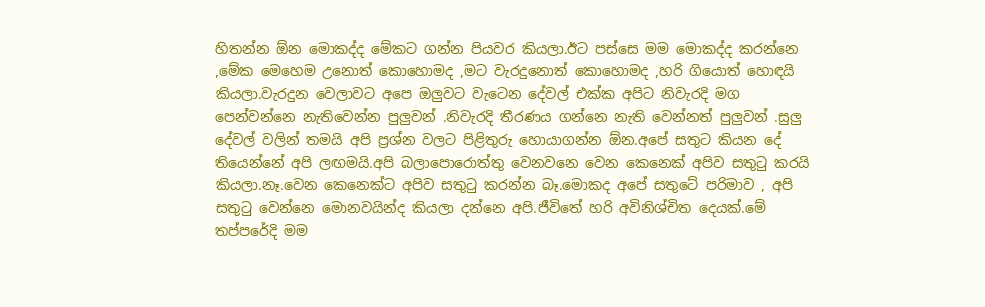හිතන්න ඕන මොකද්ද මේකට ගන්න පියවර කියලා.ඊට පස්සෙ මම මොකද්ද කරන්නෙ ,මේක මෙහෙම උනොත් කොහොමද ,මට වැරදුනොත් කොහොමද ,හරි ගියොත් හොඳයි කියලා.වැරදුන වෙලාවට අපෙ ඔලුවට වැටෙන දේවල් එක්ක අපිට නිවැරදි මග පෙන්වන්නෙ නැතිවෙන්න පුලුවන් .නිවැරදි තීරණය ගන්නෙ නැති වෙන්නත් පුලුවන් .සුලු දේවල් වලින් තමයි අපි ප්‍රශ්න වලට පිළිතුරු හොයාගන්න ඕන.අපේ සතුට කියන දේ තියෙන්නේ අපි ලඟමයි.අපි බලාපොරොත්තු වෙනවනෙ වෙන කෙනෙක් අපිව සතුටු කරයි කියලා.නෑ.වෙන කෙනෙක්ට අපිව සතුටු කරන්න බෑ.මොකද අපේ සතුටේ පරිමාව , අපි සතුටු වෙන්නෙ මොනවයින්ද කියලා දන්නෙ අපි.ජීවිතේ හරි අවිනිශ්චිත දෙයක්.මේ තප්පරේදි මම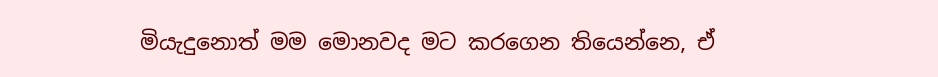මියැදුනොත් මම මොනවද මට කරගෙන තියෙන්නෙ, ඒ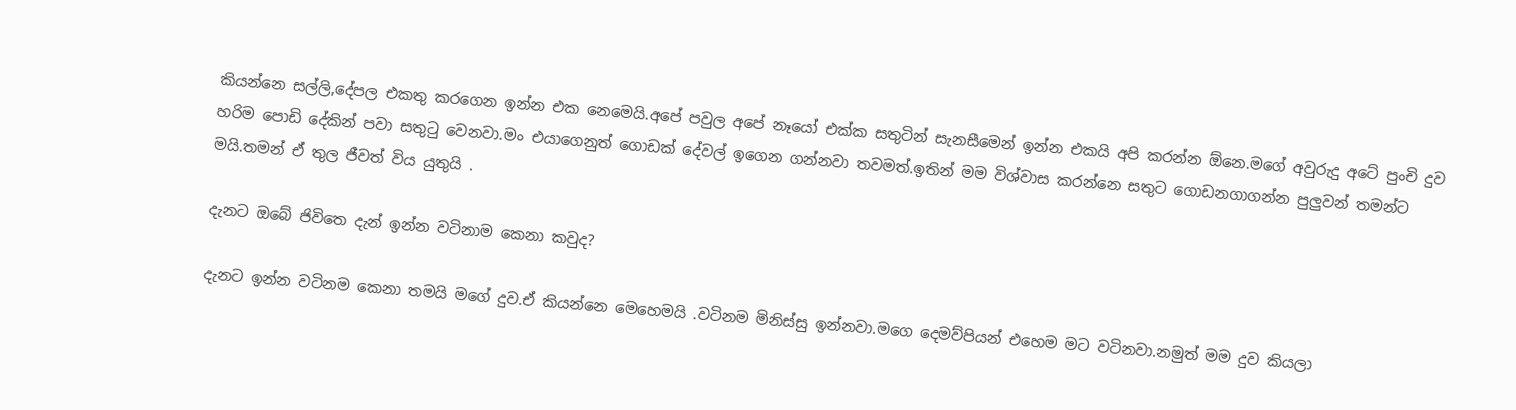කියන්නෙ සල්ලි,දේපල එකතු කරගෙන ඉන්න එක නෙමෙයි.අපේ පවුල අපේ නෑයෝ එක්ක සතුටින් සැනසීමෙන් ඉන්න එකයි අපි කරන්න ඕනෙ.මගේ අවුරුදු අටේ පුංචි දුව හරිම පොඩි දේකින් පවා සතුටු වෙනවා.මං එයාගෙනුත් ගොඩක් දේවල් ඉගෙන ගන්නවා තවමත්.ඉතින් මම විශ්වාස කරන්නෙ සතුට ගොඩනගාගන්න පුලුවන් තමන්ට මයි.තමන් ඒ තුල ජීවත් විය යුතුයි .

දැනට ඔබේ ජිවිතෙ දැන් ඉන්න වටිනාම කෙනා කවුද?

දැනට ඉන්න වටිනම කෙනා තමයි මගේ දුව.ඒ කියන්නෙ මෙහෙමයි .වටිනම මිනිස්සු ඉන්නවා.මගෙ දෙමව්පියන් එහෙම මට වටිනවා.නමුත් මම දුව කියලා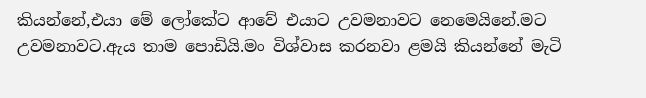කියන්නේ,එයා මේ ලෝකේට ආවේ එයාට උවමනාවට නෙමෙයිනේ.මට උවමනාවට.ඇය තාම පොඩියි.මං විශ්වාස කරනවා ළමයි කියන්නේ මැටි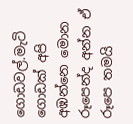ගොඩවල්.මැටි ගොඩක් අපි අඹන්නෙ මොන රූපෙන්ද අන්න ඒ රූපෙ තමයි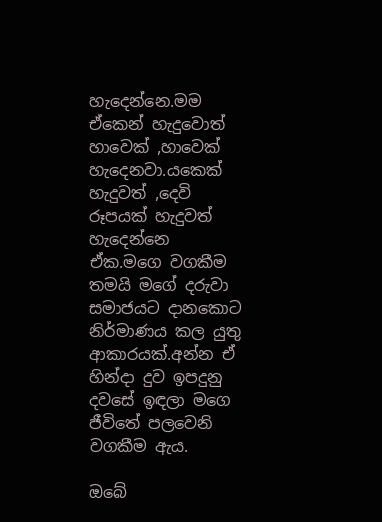හැදෙන්නෙ.මම ඒකෙන් හැදුවොත් හාවෙක් ,හාවෙක් හැදෙනවා.යකෙක් හැදුවත් ,දෙවි රූපයක් හැදුවත් හැදෙන්නෙ ඒක.මගෙ වගකීම තමයි මගේ දරුවා සමාජයට දානකොට නිර්මාණය කල යුතු ආකාරයක්.අන්න ඒ හින්දා දුව ඉපදුනු දවසේ ඉඳලා මගෙ ජීවිතේ පලවෙනි වගකීම ඇය.

ඔබේ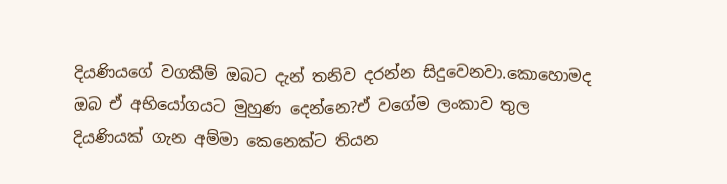දියණියගේ වගකීම් ඔබට දැන් තනිව දරන්න සිදුවෙනවා.කොහොමද ඔබ ඒ අභියෝගයට මුහුණ දෙන්නෙ?ඒ වගේම ලංකාව තුල දියණියක් ගැන අම්මා කෙනෙක්ට තියන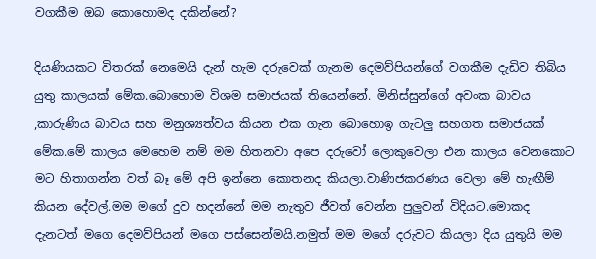වගකීම ඔබ කොහොමද දකින්නේ?

දියණියකට විතරක් නෙමෙයි දැන් හැම දරුවෙක් ගැනම දෙමව්පියන්ගේ වගකීම දැඩිව තිබිය යුතු කාලයක් මේක.බොහොම විශම සමාජයක් තියෙන්නේ. මිනිස්සුන්ගේ අවංක බාවය ,කාරුණිය බාවය සහ මනුශ්‍යත්වය කියන එක ගැන බොහොඉ ගැටලු සහගත සමාජයක් මේක.මේ කාලය මෙහෙම නම් මම හිතනවා අපෙ දරුවෝ ලොකුවෙලා එන කාලය වෙනකොට මට හිතාගන්න වත් බෑ මේ අපි ඉන්නෙ කොතනද කියලා.වාණිජකරණය වෙලා මේ හැඟීම් කියන දේවල්.මම මගේ දුව හදන්නේ මම නැතුව ජීවත් වෙන්න පුලුවන් විදියට.මොකද දැනටත් මගෙ දෙමව්පියන් මගෙ පස්සෙන්මයි.නමුත් මම මගේ දරුවට කියලා දිය යුතුයි මම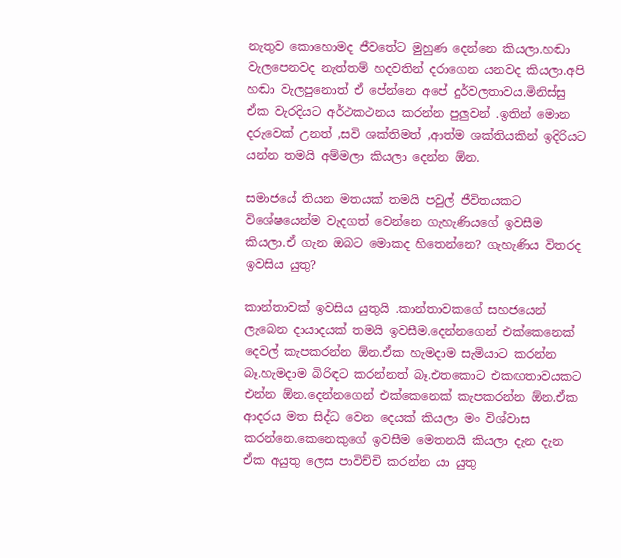නැතුව කොහොමද ජීවතේට මුහුණ දෙන්නෙ කියලා.හඬා වැලපෙනවද නැත්තම් හදවතින් දරාගෙන යනවද කියලා.අපි හඬා වැලපුනොත් ඒ පේන්නෙ අපේ දුර්වලතාවය.මිනිස්සු ඒක වැරදියට අර්ථකථනය කරන්න පුලුවන් .ඉතින් මොන දරුවෙක් උනත් ,සවි ශක්තිමත් ,ආත්ම ශක්තියකින් ඉදිරියට යන්න තමයි අම්මලා කියලා දෙන්න ඕන.

සමාජයේ තියන මතයක් තමයි පවුල් ජීවිතයකට විශේෂයෙන්ම වැදගත් වෙන්නෙ ගැහැණියගේ ඉවසීම කියලා.ඒ ගැන ඔබට මොකද හිතෙන්නෙ? ගැහැණිය විතරද ඉවසිය යුතු?

කාන්තාවක් ඉවසිය යුතුයි .කාන්තාවකගේ සහජයෙන් ලැබෙන දායාදයක් තමයි ඉවසීම.දෙන්නගෙන් එක්කෙනෙක් දෙවල් කැපකරන්න ඕන.ඒක හැමදාම සැමියාට කරන්න බෑ.හැමදාම බිරිඳට කරන්නත් බෑ.එතකොට එකඟතාවයකට එන්න ඕන.දෙන්නගෙන් එක්කෙනෙක් කැපකරන්න ඕන.ඒක ආදරය මත සිද්ධ වෙන දෙයක් කියලා මං විශ්වාස කරන්නෙ.කෙනෙකුගේ ඉවසීම මෙතනයි කියලා දැන දැන ඒක අයුතු ලෙස පාවිච්චි කරන්න යා යුතු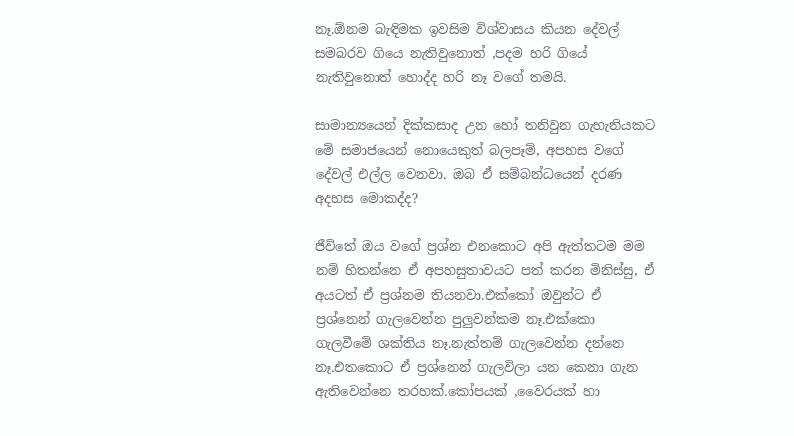නෑ.ඕනම බැඳිමක ඉවසිම විශ්වාසය කියන දේවල් සමබරව ගියෙ නැතිවුනොත් ,පදම හරි ගියේ නැතිවුනොත් හොද්ද හරි නෑ වගේ තමයි.

සාමාන්‍යයෙන් දික්කසාද උන හෝ තනිවුන ගැහැනියකට මේ සමාජයෙන් නොයෙකුත් බලපෑම්, අපහස වගේ දේවල් එල්ල වෙනවා. ඔබ ඒ සම්බන්ධයෙන් දරණ අදහස මොකද්ද?

ජීවිතේ ඔය වගේ ප්‍රශ්න එනකොට අපි ඇත්තටම මම නම් හිතන්නෙ ඒ අපහසුතාවයට පත් කරන මිනිස්සු, ඒ අයටත් ඒ ප්‍රශ්නම තියනවා.එක්කෝ ඔවුන්ට ඒ ප්‍රශ්නෙන් ගැලවෙන්න පුලුවන්කම නෑ.එක්කො ගැලවීමේ ශක්තිය නෑ.නැත්තම් ගැලවෙන්න දන්නෙ නෑ.එතකොට ඒ ප්‍රශ්නෙන් ගැලවිලා යන කෙනා ගැන ඇතිවෙන්නෙ තරහක්.කෝපයක් ,වෛරයක් හා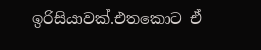ඉරිසියාවක්.එතකොට ඒ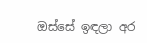ඔස්සේ ඉඳලා අර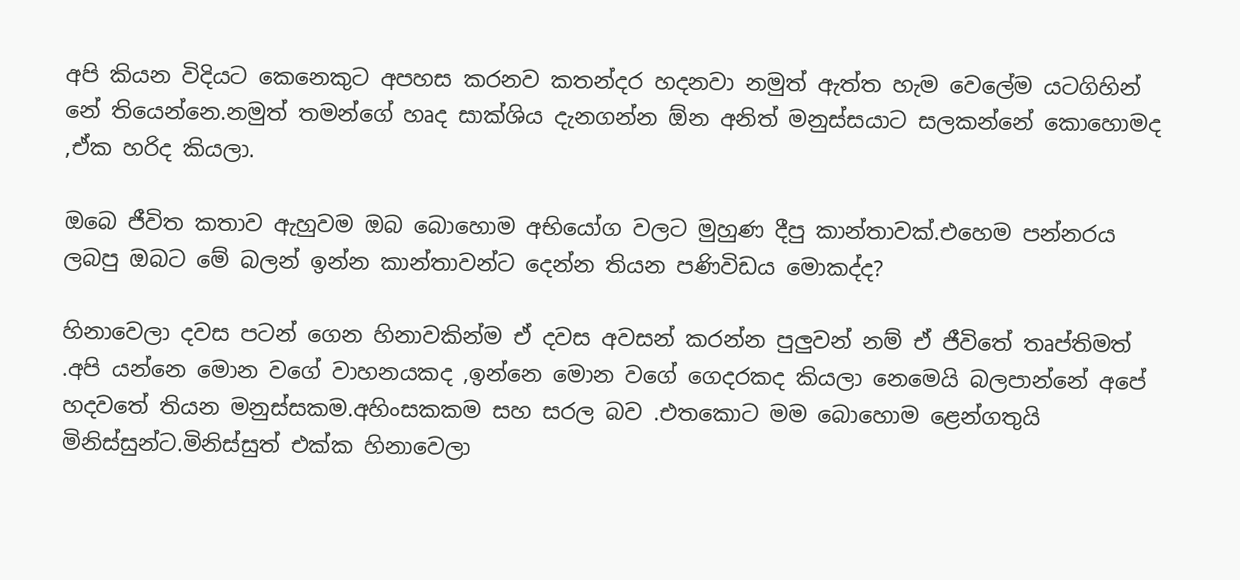අපි කියන විදියට කෙනෙකුට අපහස කරනව කතන්දර හදනවා නමුත් ඇත්ත හැම වෙලේම යටගිහින් නේ තියෙන්නෙ.නමුත් තමන්ගේ හෘද සාක්ශිය දැනගන්න ඕන අනිත් මනුස්සයාට සලකන්නේ කොහොමද ,ඒක හරිද කියලා.

ඔබෙ ජීවිත කතාව ඇහුවම ඔබ බොහොම අභියෝග වලට මුහුණ දීපු කාන්තාවක්.එහෙම පන්නරය ලබපු ඔබට මේ බලන් ඉන්න කාන්තාවන්ට දෙන්න තියන පණිවිඩය මොකද්ද?

හිනාවෙලා දවස පටන් ගෙන හිනාවකින්ම ඒ දවස අවසන් කරන්න පුලුවන් නම් ඒ ජීවිතේ තෘප්තිමත් .අපි යන්නෙ මොන වගේ වාහනයකද ,ඉන්නෙ මොන වගේ ගෙදරකද කියලා නෙමෙයි බලපාන්නේ අපේ හදවතේ තියන මනුස්සකම.අහිංසකකම සහ සරල බව .එතකොට මම බොහොම ළෙන්ගතුයි මිනිස්සුන්ට.මිනිස්සුත් එක්ක හිනාවෙලා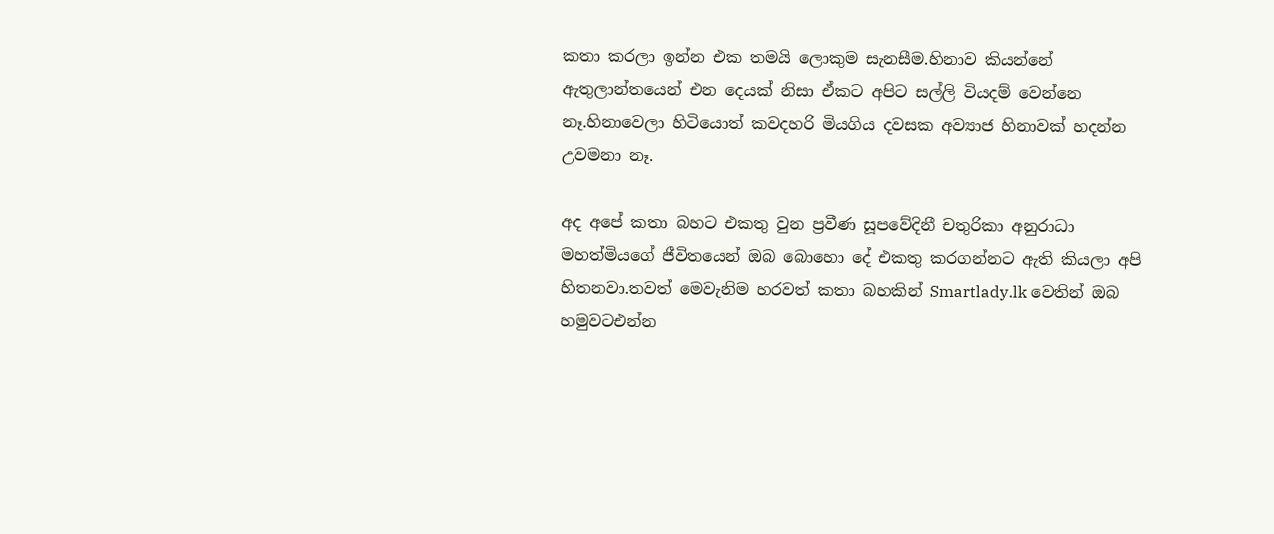කතා කරලා ඉන්න එක තමයි ලොකුම සැනසීම.හිනාව කියන්නේ ඇතුලාන්තයෙන් එන දෙයක් නිසා ඒකට අපිට සල්ලි වියදම් වෙන්නෙ නෑ.හිනාවෙලා හිටියොත් කවදහරි මියගිය දවසක අව්‍යාජ හිනාවක් හදන්න උවමනා නෑ.

අද අපේ කතා බහට එකතු වුන ප්‍රවීණ සූපවේදිනී චතුරිකා අනුරාධා මහත්මියගේ ජීවිතයෙන් ඔබ බොහො දේ එකතු කරගන්නට ඇති කියලා අපි හිතනවා.තවත් මෙවැනිම හරවත් කතා බහකින් Smartlady.lk වෙතින් ඔබ හමුවටඑන්න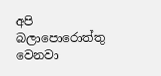අපි බලාපොරොත්තු වෙනවා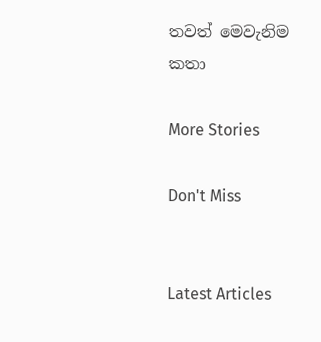තවත් මෙවැනිම කතා

More Stories

Don't Miss


Latest Articles